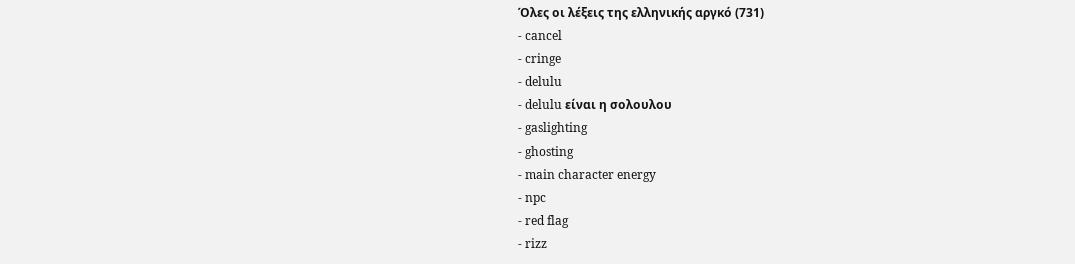Όλες οι λέξεις της ελληνικής αργκό (731)
- cancel
- cringe
- delulu
- delulu είναι η σολουλου
- gaslighting
- ghosting
- main character energy
- npc
- red flag
- rizz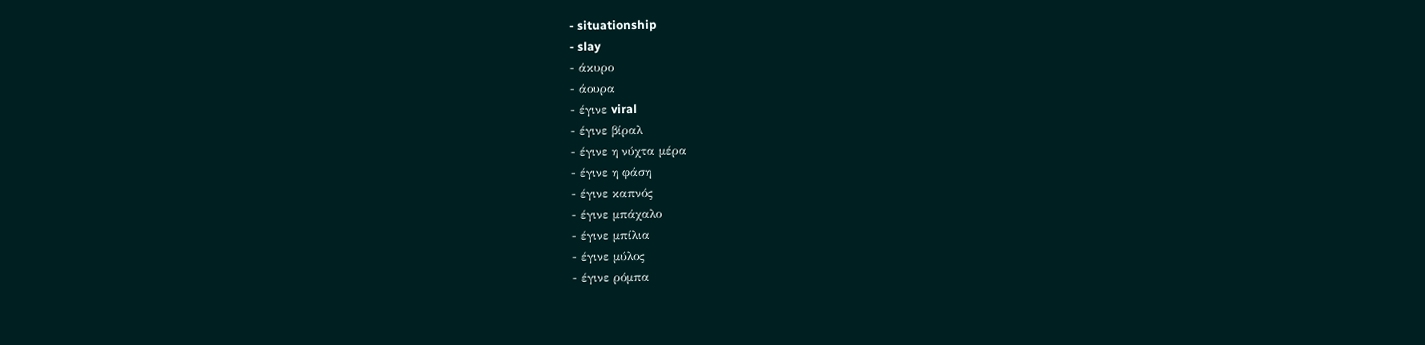- situationship
- slay
- άκυρο
- άουρα
- έγινε viral
- έγινε βίραλ
- έγινε η νύχτα μέρα
- έγινε η φάση
- έγινε καπνός
- έγινε μπάχαλο
- έγινε μπίλια
- έγινε μύλος
- έγινε ρόμπα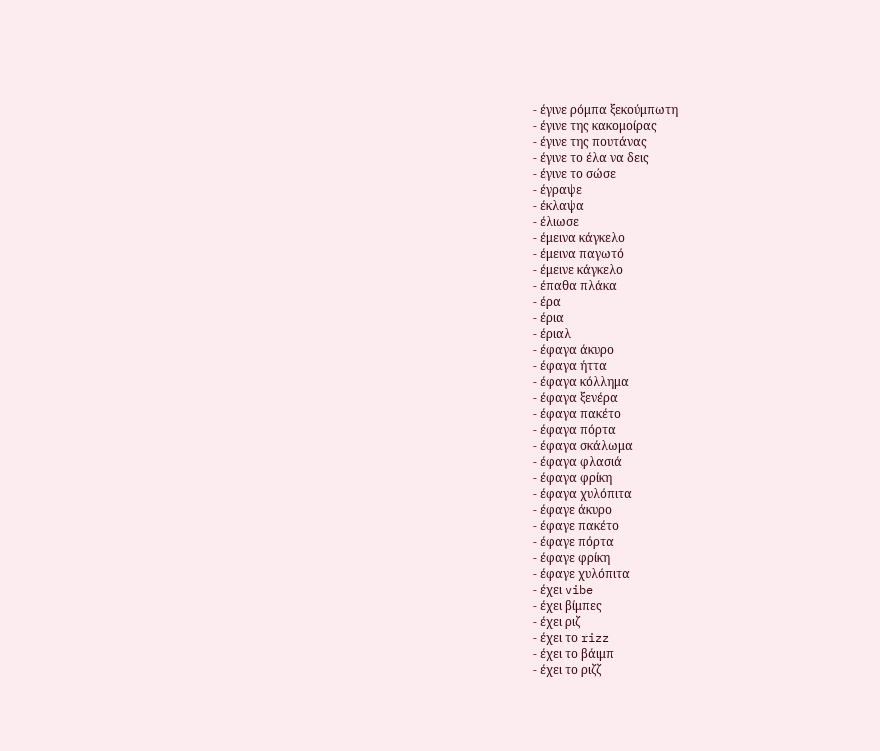- έγινε ρόμπα ξεκούμπωτη
- έγινε της κακομοίρας
- έγινε της πουτάνας
- έγινε το έλα να δεις
- έγινε το σώσε
- έγραψε
- έκλαψα
- έλιωσε
- έμεινα κάγκελο
- έμεινα παγωτό
- έμεινε κάγκελο
- έπαθα πλάκα
- έρα
- έρια
- έριαλ
- έφαγα άκυρο
- έφαγα ήττα
- έφαγα κόλλημα
- έφαγα ξενέρα
- έφαγα πακέτο
- έφαγα πόρτα
- έφαγα σκάλωμα
- έφαγα φλασιά
- έφαγα φρίκη
- έφαγα χυλόπιτα
- έφαγε άκυρο
- έφαγε πακέτο
- έφαγε πόρτα
- έφαγε φρίκη
- έφαγε χυλόπιτα
- έχει vibe
- έχει βίμπες
- έχει ριζ
- έχει το rizz
- έχει το βάιμπ
- έχει το ριζζ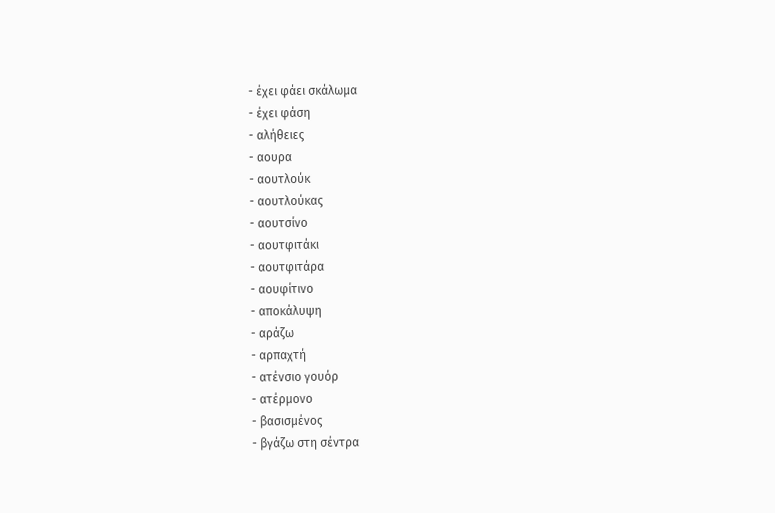- έχει φάει σκάλωμα
- έχει φάση
- αλήθειες
- αουρα
- αουτλούκ
- αουτλούκας
- αουτσίνο
- αουτφιτάκι
- αουτφιτάρα
- αουφίτινο
- αποκάλυψη
- αράζω
- αρπαχτή
- ατένσιο γουόρ
- ατέρμονο
- βασισμένος
- βγάζω στη σέντρα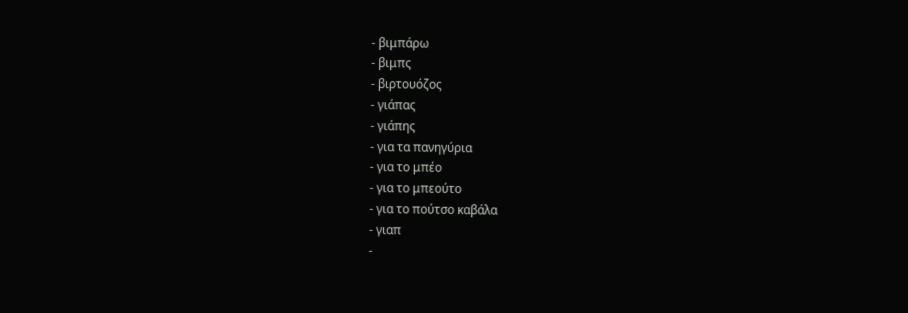- βιμπάρω
- βιμπς
- βιρτουόζος
- γιάπας
- γιάπης
- για τα πανηγύρια
- για το μπέο
- για το μπεούτο
- για το πούτσο καβάλα
- γιαπ
-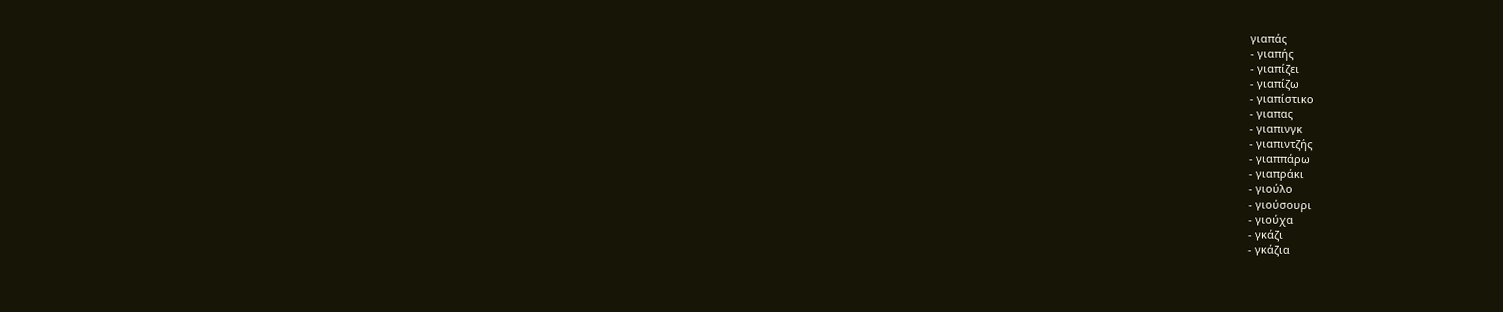γιαπάς
- γιαπής
- γιαπίζει
- γιαπίζω
- γιαπίστικο
- γιαπας
- γιαπινγκ
- γιαπιντζής
- γιαππάρω
- γιαπράκι
- γιούλο
- γιούσουρι
- γιούχα
- γκάζι
- γκάζια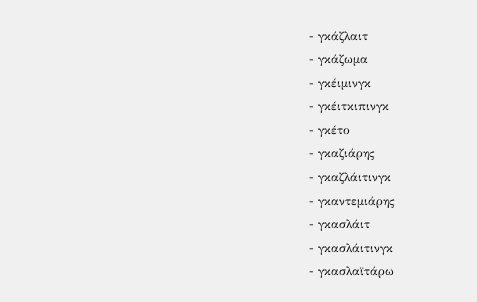- γκάζλαιτ
- γκάζωμα
- γκέιμινγκ
- γκέιτκιπινγκ
- γκέτο
- γκαζιάρης
- γκαζλάιτινγκ
- γκαντεμιάρης
- γκασλάιτ
- γκασλάιτινγκ
- γκασλαϊτάρω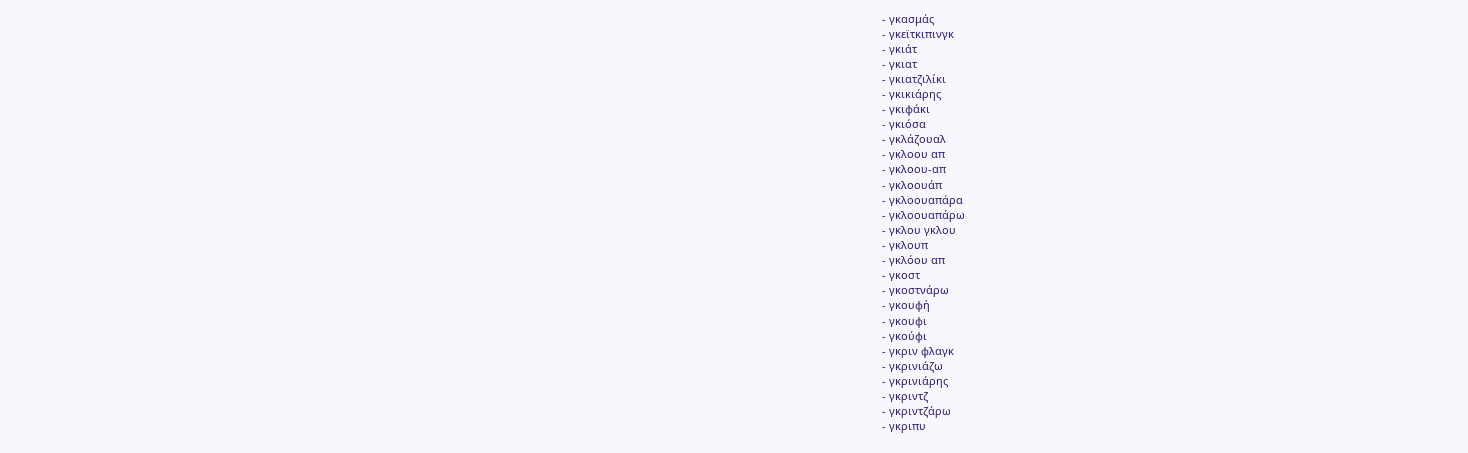- γκασμάς
- γκεϊτκιπινγκ
- γκιάτ
- γκιατ
- γκιατζιλίκι
- γκικιάρης
- γκιφάκι
- γκιόσα
- γκλάζουαλ
- γκλοου απ
- γκλοου-απ
- γκλοουάπ
- γκλοουαπάρα
- γκλοουαπάρω
- γκλου γκλου
- γκλουπ
- γκλόου απ
- γκοστ
- γκοστνάρω
- γκουφή
- γκουφι
- γκούφι
- γκριν φλαγκ
- γκρινιάζω
- γκρινιάρης
- γκριντζ
- γκριντζάρω
- γκριπυ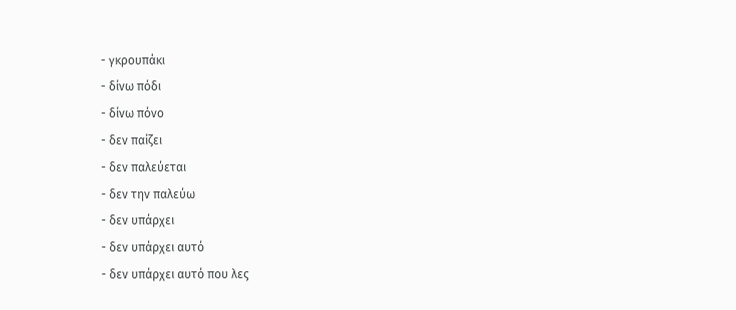- γκρουπάκι
- δίνω πόδι
- δίνω πόνο
- δεν παίζει
- δεν παλεύεται
- δεν την παλεύω
- δεν υπάρχει
- δεν υπάρχει αυτό
- δεν υπάρχει αυτό που λες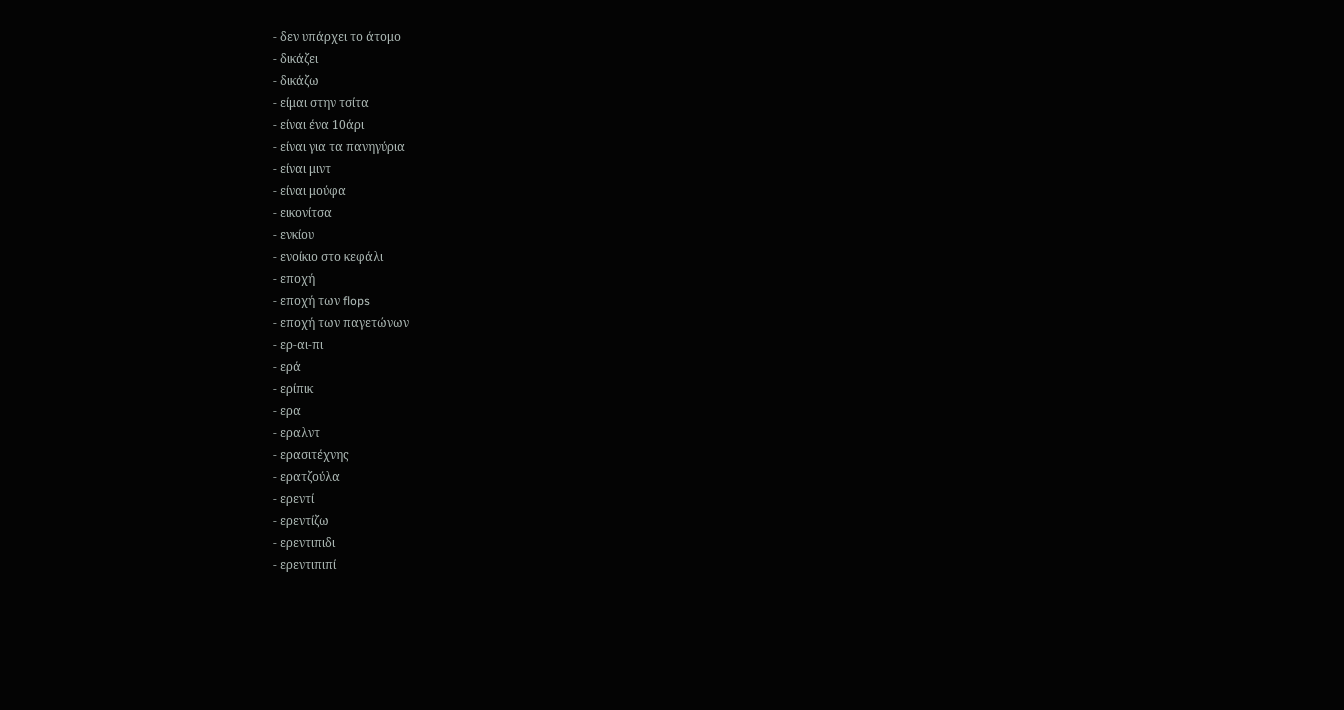- δεν υπάρχει το άτομο
- δικάζει
- δικάζω
- είμαι στην τσίτα
- είναι ένα 10άρι
- είναι για τα πανηγύρια
- είναι μιντ
- είναι μούφα
- εικονίτσα
- ενκίου
- ενοίκιο στο κεφάλι
- εποχή
- εποχή των flops
- εποχή των παγετώνων
- ερ-αι-πι
- ερά
- ερίπικ
- ερα
- εραλντ
- ερασιτέχνης
- ερατζούλα
- ερεντί
- ερεντίζω
- ερεντιπιδι
- ερεντιπιπί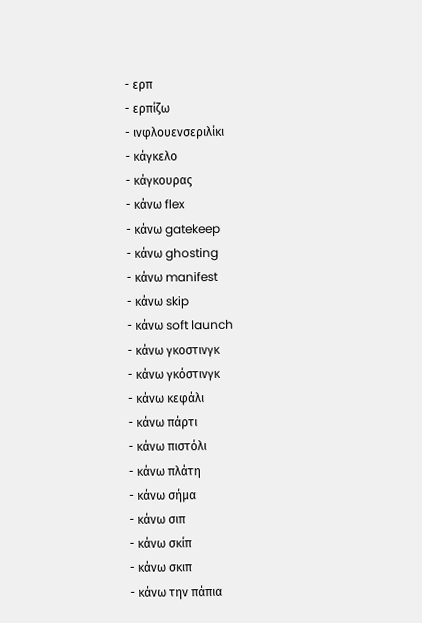- ερπ
- ερπίζω
- ινφλουενσεριλίκι
- κάγκελο
- κάγκουρας
- κάνω flex
- κάνω gatekeep
- κάνω ghosting
- κάνω manifest
- κάνω skip
- κάνω soft launch
- κάνω γκοστινγκ
- κάνω γκόστινγκ
- κάνω κεφάλι
- κάνω πάρτι
- κάνω πιστόλι
- κάνω πλάτη
- κάνω σήμα
- κάνω σιπ
- κάνω σκίπ
- κάνω σκιπ
- κάνω την πάπια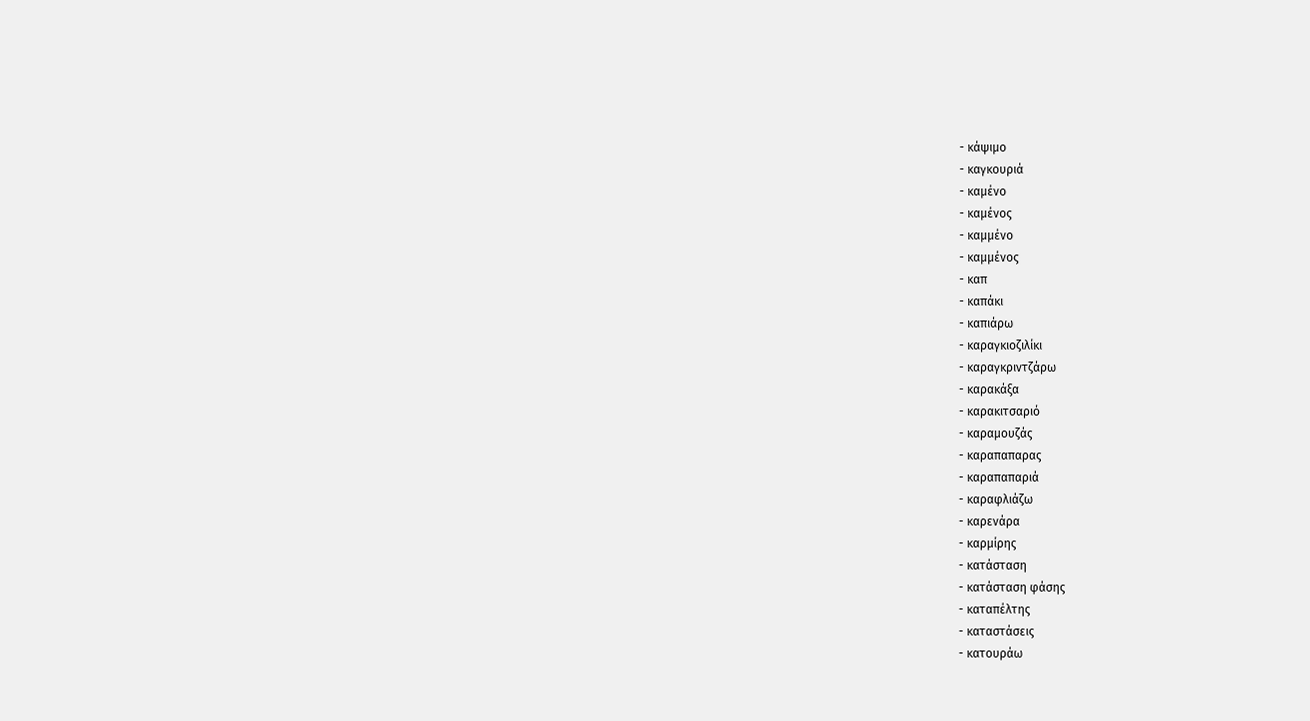- κάψιμο
- καγκουριά
- καμένο
- καμένος
- καμμένο
- καμμένος
- καπ
- καπάκι
- καπιάρω
- καραγκιοζιλίκι
- καραγκριντζάρω
- καρακάξα
- καρακιτσαριό
- καραμουζάς
- καραπαπαρας
- καραπαπαριά
- καραφλιάζω
- καρενάρα
- καρμίρης
- κατάσταση
- κατάσταση φάσης
- καταπέλτης
- καταστάσεις
- κατουράω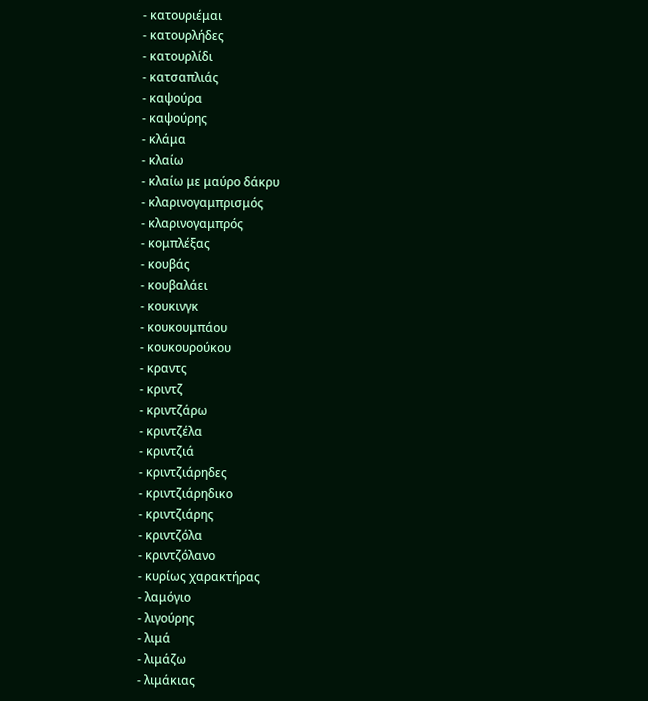- κατουριέμαι
- κατουρλήδες
- κατουρλίδι
- κατσαπλιάς
- καψούρα
- καψούρης
- κλάμα
- κλαίω
- κλαίω με μαύρο δάκρυ
- κλαρινογαμπρισμός
- κλαρινογαμπρός
- κομπλέξας
- κουβάς
- κουβαλάει
- κουκινγκ
- κουκουμπάου
- κουκουρούκου
- κραντς
- κριντζ
- κριντζάρω
- κριντζέλα
- κριντζιά
- κριντζιάρηδες
- κριντζιάρηδικο
- κριντζιάρης
- κριντζόλα
- κριντζόλανο
- κυρίως χαρακτήρας
- λαμόγιο
- λιγούρης
- λιμά
- λιμάζω
- λιμάκιας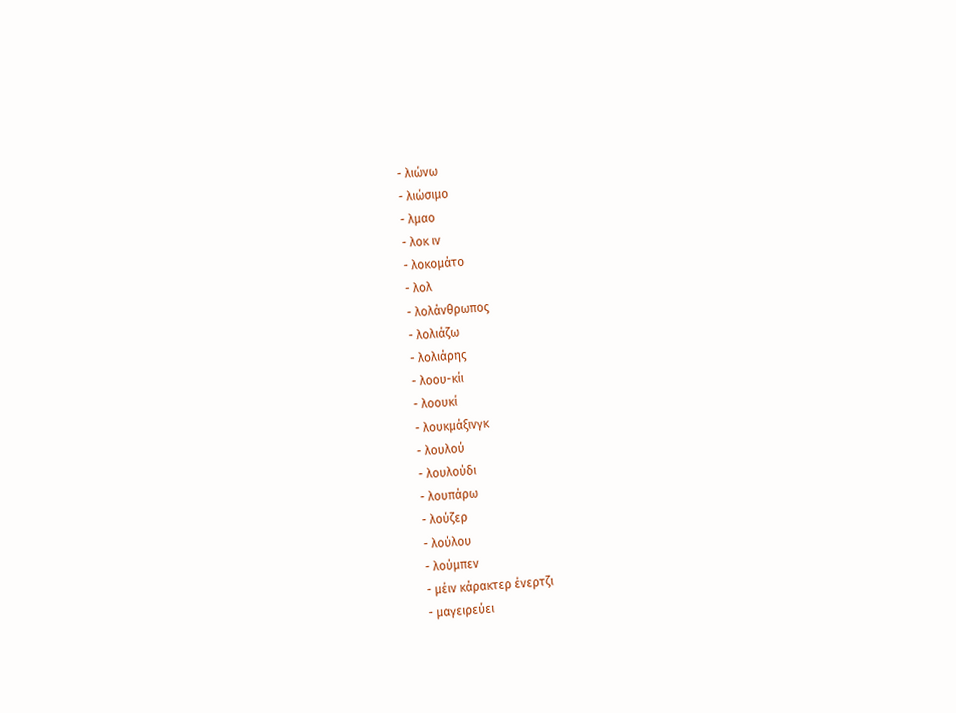- λιώνω
- λιώσιμο
- λμαο
- λοκ ιν
- λοκομάτο
- λολ
- λολάνθρωπος
- λολιάζω
- λολιάρης
- λοου-κίι
- λοουκί
- λουκμάξινγκ
- λουλού
- λουλούδι
- λουπάρω
- λούζερ
- λούλου
- λούμπεν
- μέιν κάρακτερ ένερτζι
- μαγειρεύει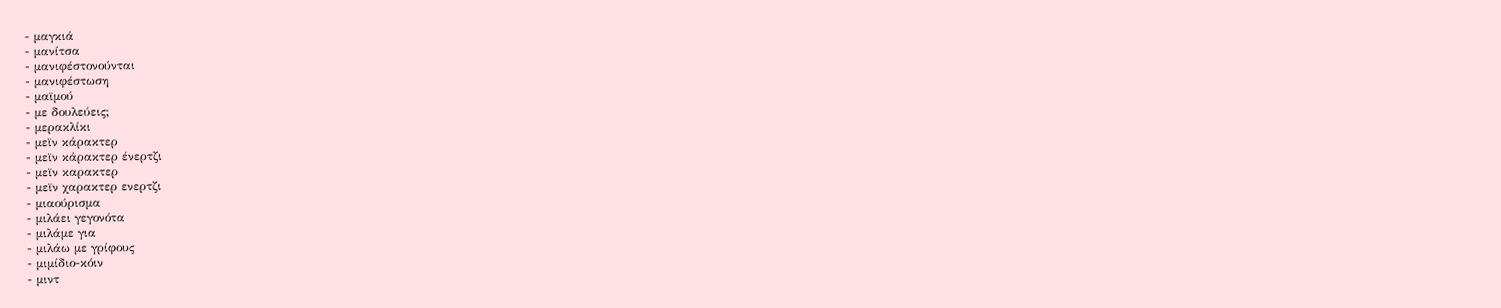- μαγκιά
- μανίτσα
- μανιφέστονούνται
- μανιφέστωση
- μαϊμού
- με δουλεύεις;
- μερακλίκι
- μεϊν κάρακτερ
- μεϊν κάρακτερ ένερτζι
- μεϊν καρακτερ
- μεϊν χαρακτερ ενερτζι
- μιαούρισμα
- μιλάει γεγονότα
- μιλάμε για
- μιλάω με γρίφους
- μιμίδιο-κόιν
- μιντ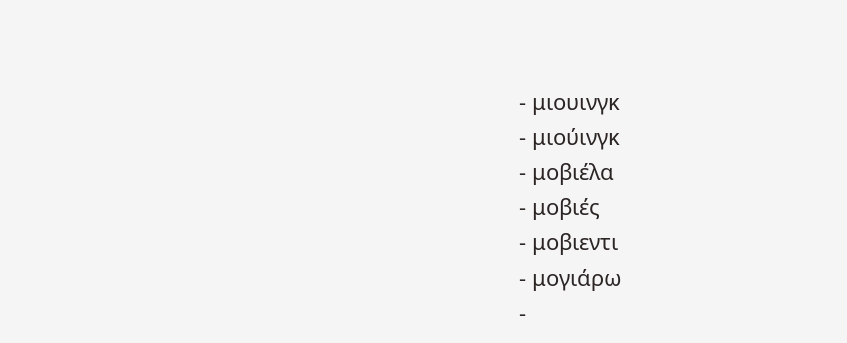- μιουινγκ
- μιούινγκ
- μοβιέλα
- μοβιές
- μοβιεντι
- μογιάρω
-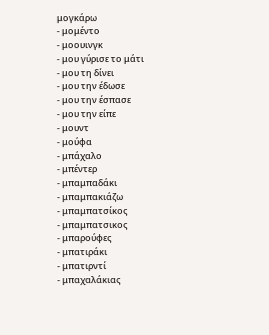μογκάρω
- μομέντο
- μοουινγκ
- μου γύρισε το μάτι
- μου τη δίνει
- μου την έδωσε
- μου την έσπασε
- μου την είπε
- μουντ
- μούφα
- μπάχαλο
- μπέντερ
- μπαμπαδάκι
- μπαμπακιάζω
- μπαμπατσίκος
- μπαμπατσικος
- μπαρούφες
- μπατιράκι
- μπατιρντί
- μπαχαλάκιας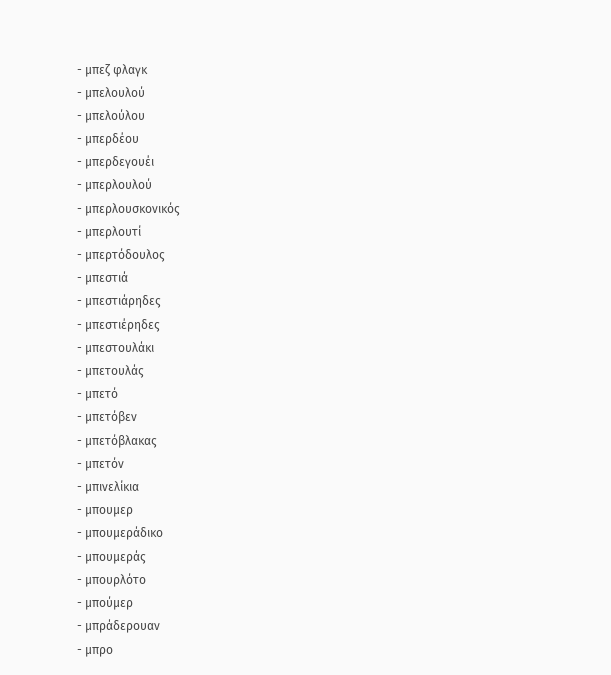- μπεζ φλαγκ
- μπελουλού
- μπελούλου
- μπερδέου
- μπερδεγουέι
- μπερλουλού
- μπερλουσκονικός
- μπερλουτί
- μπερτόδουλος
- μπεστιά
- μπεστιάρηδες
- μπεστιέρηδες
- μπεστουλάκι
- μπετουλάς
- μπετό
- μπετόβεν
- μπετόβλακας
- μπετόν
- μπινελίκια
- μπουμερ
- μπουμεράδικο
- μπουμεράς
- μπουρλότο
- μπούμερ
- μπράδερουαν
- μπρο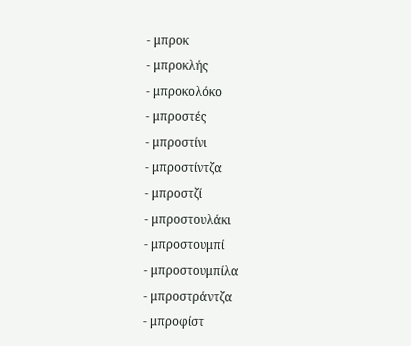- μπροκ
- μπροκλής
- μπροκολόκο
- μπροστές
- μπροστίνι
- μπροστίντζα
- μπροστζί
- μπροστουλάκι
- μπροστουμπί
- μπροστουμπίλα
- μπροστράντζα
- μπροφίστ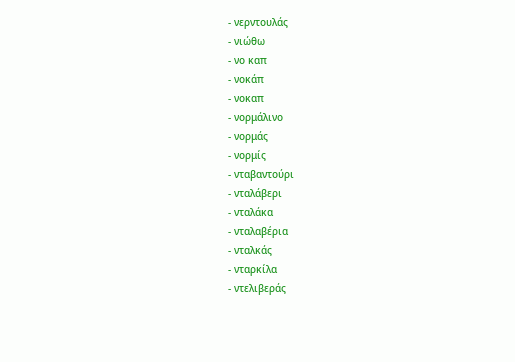- νερντουλάς
- νιώθω
- νο καπ
- νοκάπ
- νοκαπ
- νορμάλινο
- νορμάς
- νορμίς
- νταβαντούρι
- νταλάβερι
- νταλάκα
- νταλαβέρια
- νταλκάς
- νταρκίλα
- ντελιβεράς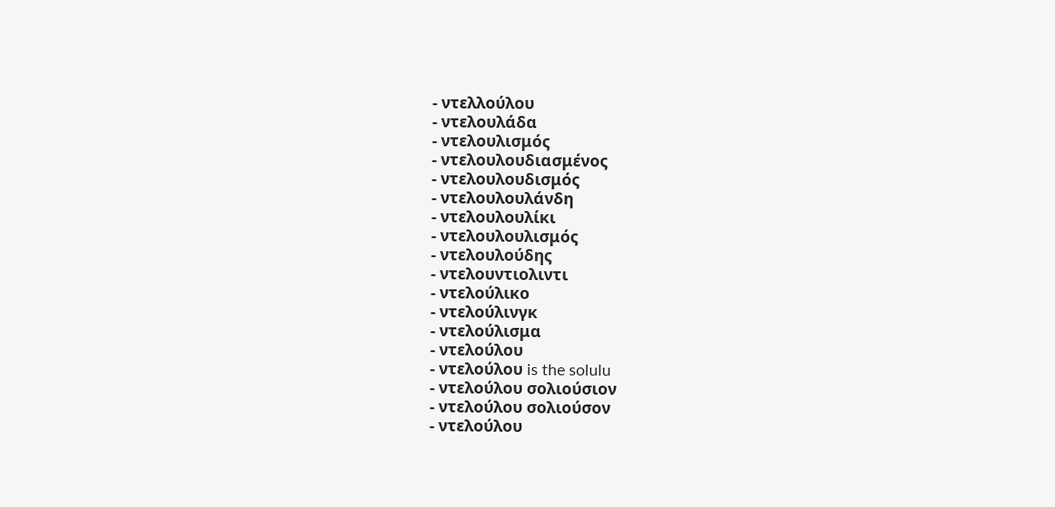- ντελλούλου
- ντελουλάδα
- ντελουλισμός
- ντελουλουδιασμένος
- ντελουλουδισμός
- ντελουλουλάνδη
- ντελουλουλίκι
- ντελουλουλισμός
- ντελουλούδης
- ντελουντιολιντι
- ντελούλικο
- ντελούλινγκ
- ντελούλισμα
- ντελούλου
- ντελούλου is the solulu
- ντελούλου σολιούσιον
- ντελούλου σολιούσον
- ντελούλου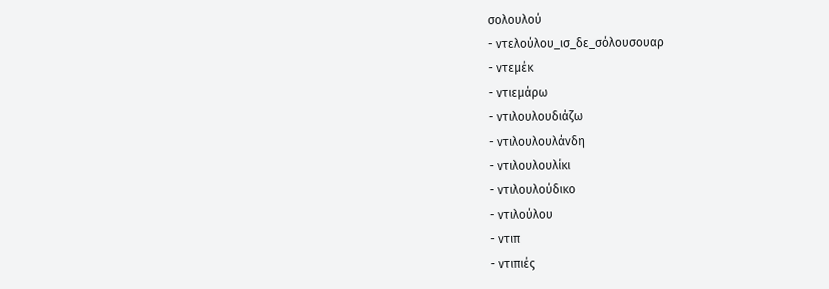σολουλού
- ντελούλου_ισ_δε_σόλουσουαρ
- ντεμέκ
- ντιεμάρω
- ντιλουλουδιάζω
- ντιλουλουλάνδη
- ντιλουλουλίκι
- ντιλουλούδικο
- ντιλούλου
- ντιπ
- ντιπιές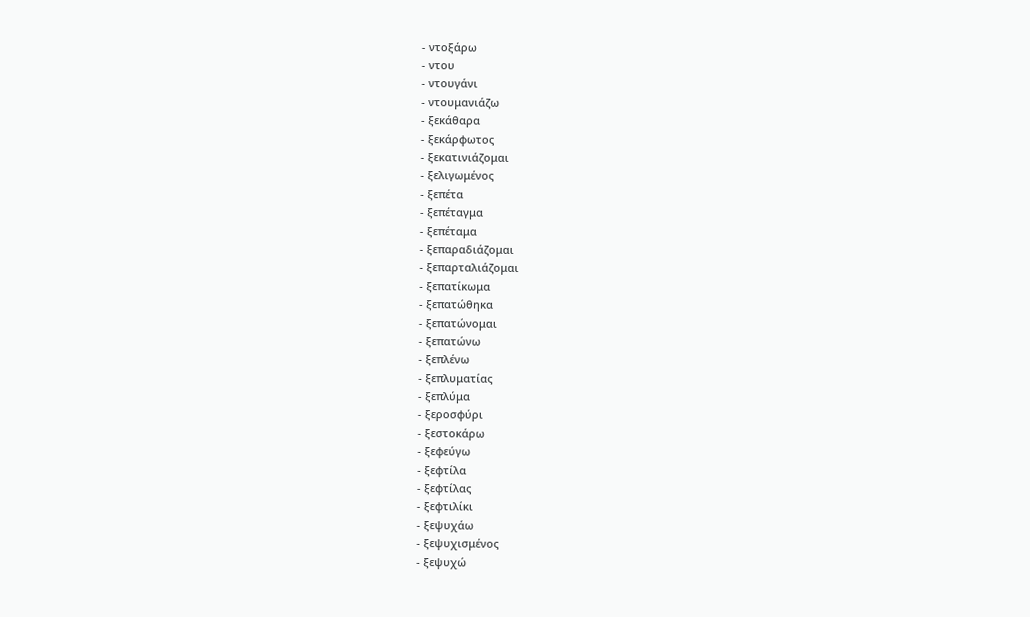- ντοξάρω
- ντου
- ντουγάνι
- ντουμανιάζω
- ξεκάθαρα
- ξεκάρφωτος
- ξεκατινιάζομαι
- ξελιγωμένος
- ξεπέτα
- ξεπέταγμα
- ξεπέταμα
- ξεπαραδιάζομαι
- ξεπαρταλιάζομαι
- ξεπατίκωμα
- ξεπατώθηκα
- ξεπατώνομαι
- ξεπατώνω
- ξεπλένω
- ξεπλυματίας
- ξεπλύμα
- ξεροσφύρι
- ξεστοκάρω
- ξεφεύγω
- ξεφτίλα
- ξεφτίλας
- ξεφτιλίκι
- ξεψυχάω
- ξεψυχισμένος
- ξεψυχώ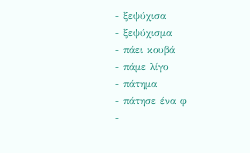- ξεψύχισα
- ξεψύχισμα
- πάει κουβά
- πάμε λίγο
- πάτημα
- πάτησε ένα φ
-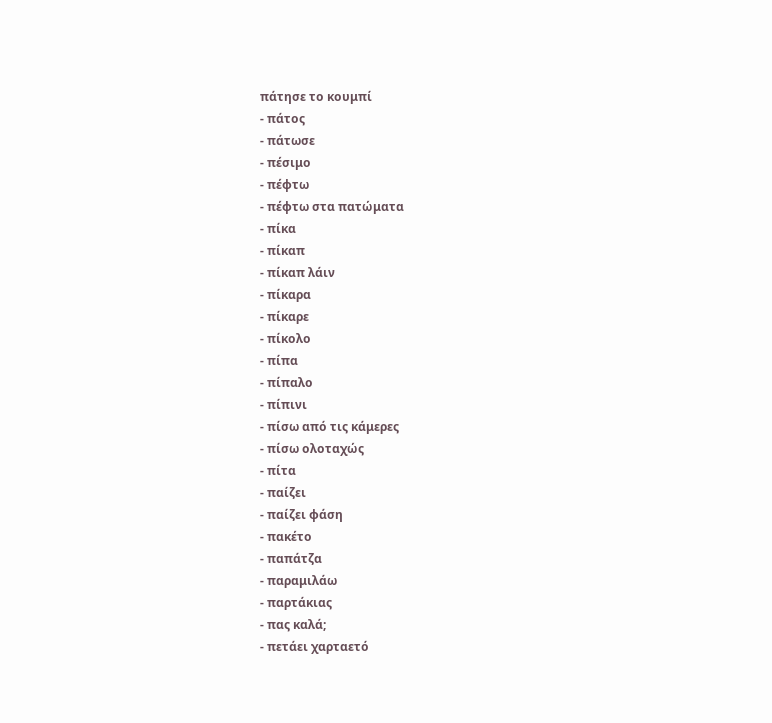πάτησε το κουμπί
- πάτος
- πάτωσε
- πέσιμο
- πέφτω
- πέφτω στα πατώματα
- πίκα
- πίκαπ
- πίκαπ λάιν
- πίκαρα
- πίκαρε
- πίκολο
- πίπα
- πίπαλο
- πίπινι
- πίσω από τις κάμερες
- πίσω ολοταχώς
- πίτα
- παίζει
- παίζει φάση
- πακέτο
- παπάτζα
- παραμιλάω
- παρτάκιας
- πας καλά;
- πετάει χαρταετό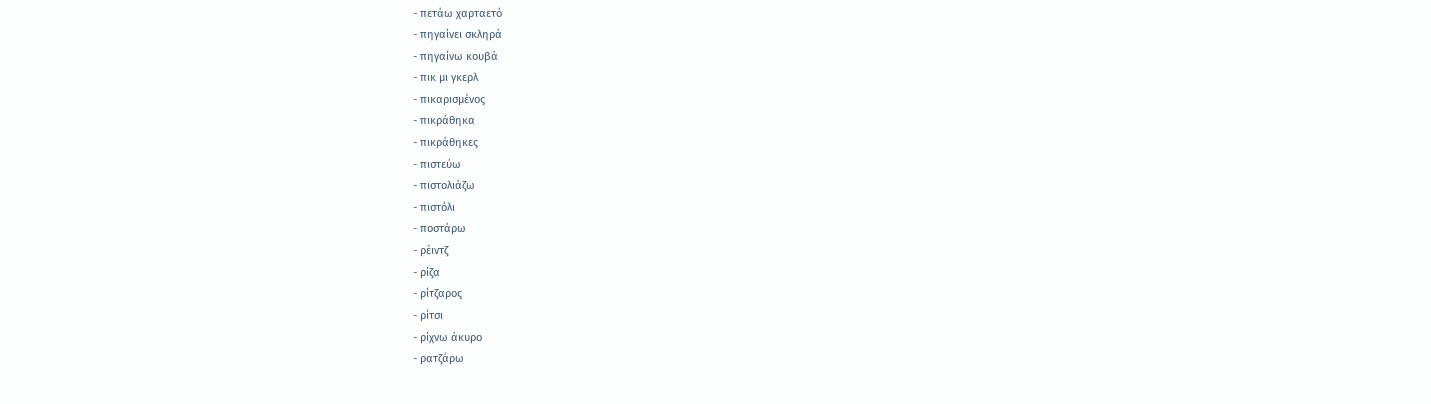- πετάω χαρταετό
- πηγαίνει σκληρά
- πηγαίνω κουβά
- πικ μι γκερλ
- πικαρισμένος
- πικράθηκα
- πικράθηκες
- πιστεύω
- πιστολιάζω
- πιστόλι
- ποστάρω
- ρέιντζ
- ρίζα
- ρίτζαρος
- ρίτσι
- ρίχνω άκυρο
- ρατζάρω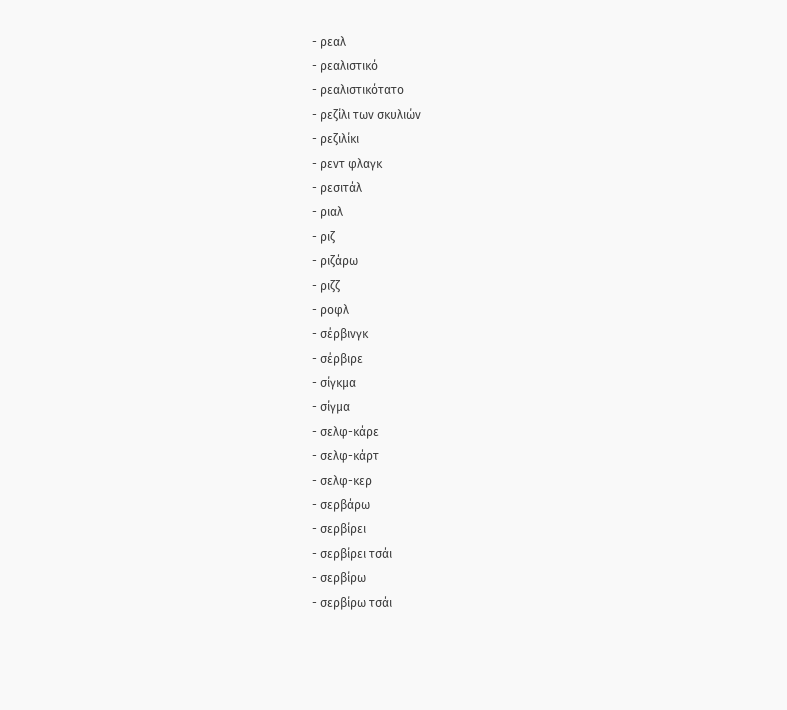- ρεαλ
- ρεαλιστικό
- ρεαλιστικότατο
- ρεζίλι των σκυλιών
- ρεζιλίκι
- ρεντ φλαγκ
- ρεσιτάλ
- ριαλ
- ριζ
- ριζάρω
- ριζζ
- ροφλ
- σέρβινγκ
- σέρβιρε
- σίγκμα
- σίγμα
- σελφ-κάρε
- σελφ-κάρτ
- σελφ-κερ
- σερβάρω
- σερβίρει
- σερβίρει τσάι
- σερβίρω
- σερβίρω τσάι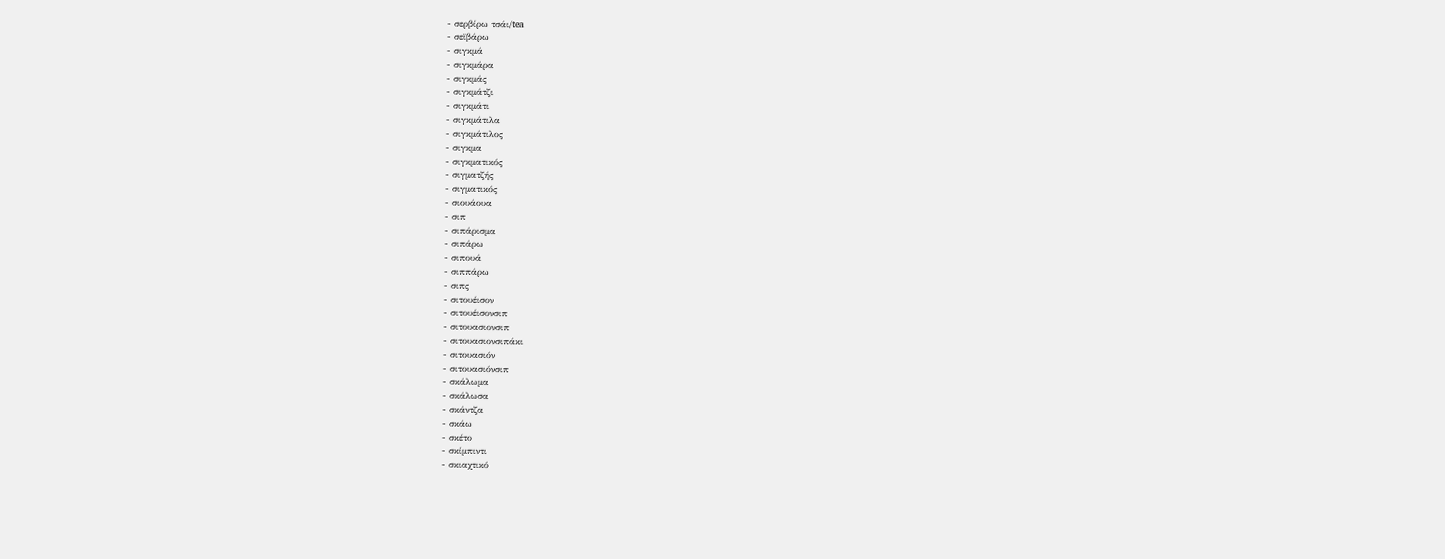- σερβίρω τσάι/tea
- σεϊβάρω
- σιγκμά
- σιγκμάρα
- σιγκμάς
- σιγκμάτζι
- σιγκμάτι
- σιγκμάτιλα
- σιγκμάτιλος
- σιγκμα
- σιγκματικός
- σιγματζής
- σιγματικός
- σιουάουα
- σιπ
- σιπάρισμα
- σιπάρω
- σιπουά
- σιππάρω
- σιπς
- σιτουέισον
- σιτουέισονσιπ
- σιτουασιονσιπ
- σιτουασιονσιπάκι
- σιτουασιόν
- σιτουασιόνσιπ
- σκάλωμα
- σκάλωσα
- σκάντζα
- σκάω
- σκέτο
- σκίμπιντι
- σκιαχτικό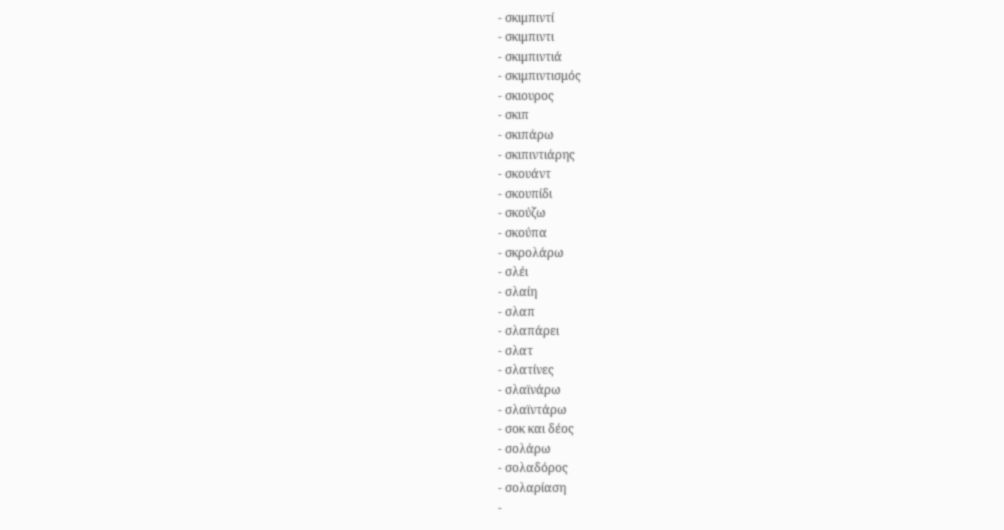- σκιμπιντί
- σκιμπιντι
- σκιμπιντιά
- σκιμπιντισμός
- σκιουρος
- σκιπ
- σκιπάρω
- σκιπιντιάρης
- σκουάντ
- σκουπίδι
- σκούζω
- σκούπα
- σκρολάρω
- σλέι
- σλαίη
- σλαπ
- σλαπάρει
- σλατ
- σλατίνες
- σλαϊνάρω
- σλαϊντάρω
- σοκ και δέος
- σολάρω
- σολαδόρος
- σολαρίαση
-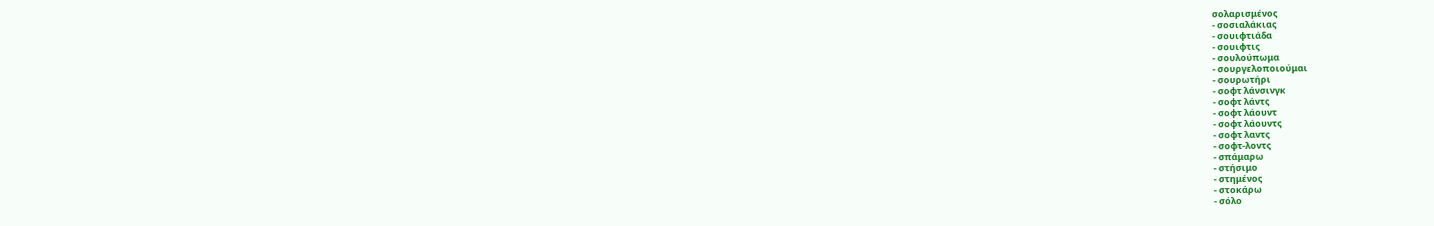σολαρισμένος
- σοσιαλάκιας
- σουιφτιάδα
- σουιφτις
- σουλούπωμα
- σουργελοποιούμαι
- σουρωτήρι
- σοφτ λάνσινγκ
- σοφτ λάντς
- σοφτ λάουντ
- σοφτ λάουντς
- σοφτ λαντς
- σοφτ-λοντς
- σπάμαρω
- στήσιμο
- στημένος
- στοκάρω
- σόλο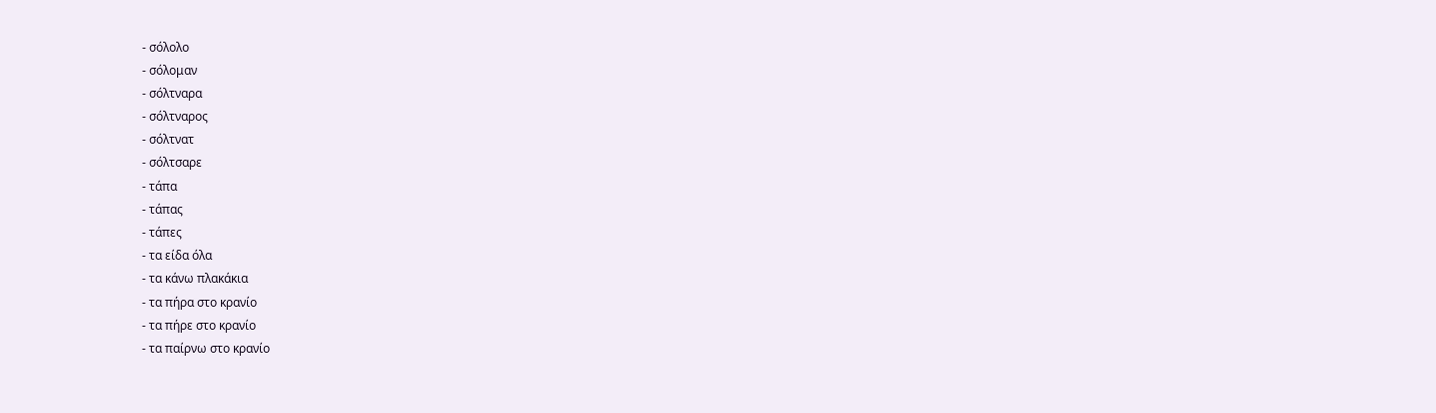- σόλολο
- σόλομαν
- σόλτναρα
- σόλτναρος
- σόλτνατ
- σόλτσαρε
- τάπα
- τάπας
- τάπες
- τα είδα όλα
- τα κάνω πλακάκια
- τα πήρα στο κρανίο
- τα πήρε στο κρανίο
- τα παίρνω στο κρανίο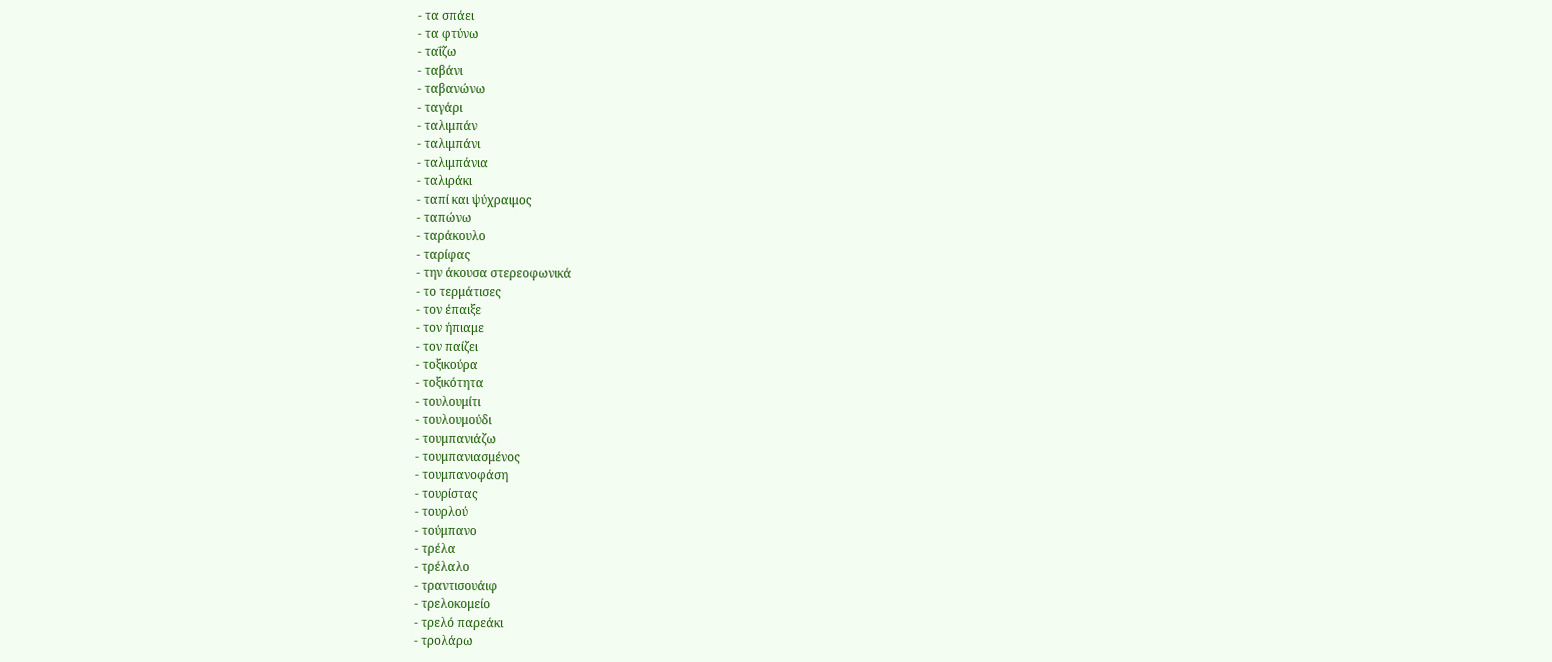- τα σπάει
- τα φτύνω
- ταΐζω
- ταβάνι
- ταβανώνω
- ταγάρι
- ταλιμπάν
- ταλιμπάνι
- ταλιμπάνια
- ταλιράκι
- ταπί και ψύχραιμος
- ταπώνω
- ταράκουλο
- ταρίφας
- την άκουσα στερεοφωνικά
- το τερμάτισες
- τον έπαιξε
- τον ήπιαμε
- τον παίζει
- τοξικούρα
- τοξικότητα
- τουλουμίτι
- τουλουμούδι
- τουμπανιάζω
- τουμπανιασμένος
- τουμπανοφάση
- τουρίστας
- τουρλού
- τούμπανο
- τρέλα
- τρέλαλο
- τραντισουάιφ
- τρελοκομείο
- τρελό παρεάκι
- τρολάρω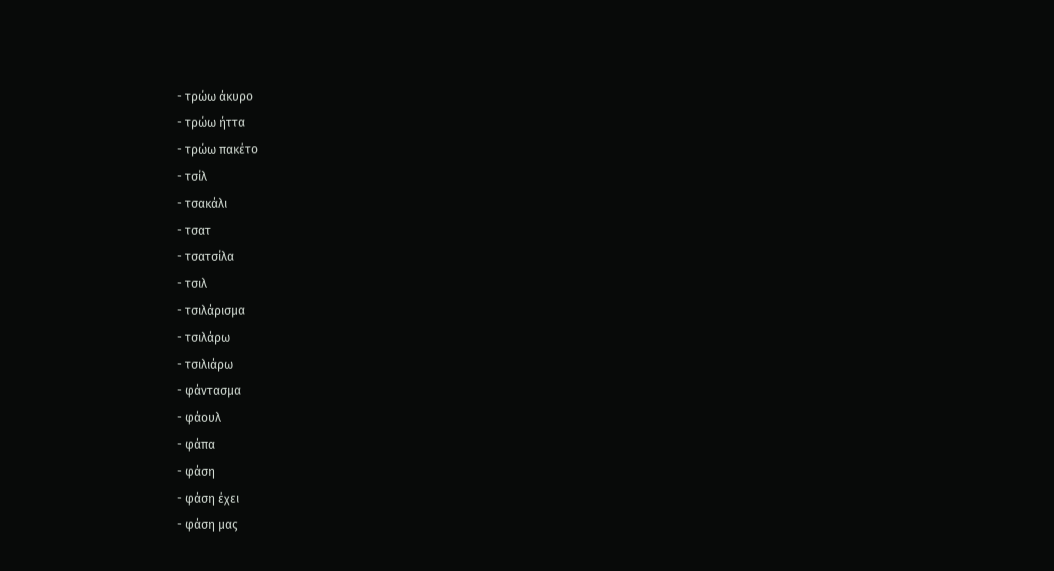- τρώω άκυρο
- τρώω ήττα
- τρώω πακέτο
- τσίλ
- τσακάλι
- τσατ
- τσατσίλα
- τσιλ
- τσιλάρισμα
- τσιλάρω
- τσιλιάρω
- φάντασμα
- φάουλ
- φάπα
- φάση
- φάση έχει
- φάση μας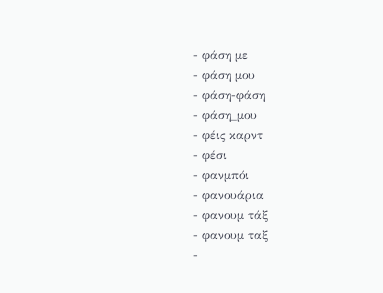- φάση με
- φάση μου
- φάση-φάση
- φάση_μου
- φέις καρντ
- φέσι
- φανμπόι
- φανουάρια
- φανουμ τάξ
- φανουμ ταξ
-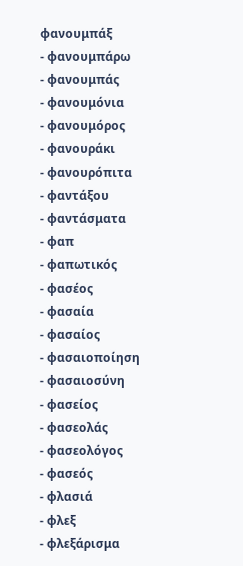φανουμπάξ
- φανουμπάρω
- φανουμπάς
- φανουμόνια
- φανουμόρος
- φανουράκι
- φανουρόπιτα
- φαντάξου
- φαντάσματα
- φαπ
- φαπωτικός
- φασέος
- φασαία
- φασαίος
- φασαιοποίηση
- φασαιοσύνη
- φασείος
- φασεολάς
- φασεολόγος
- φασεός
- φλασιά
- φλεξ
- φλεξάρισμα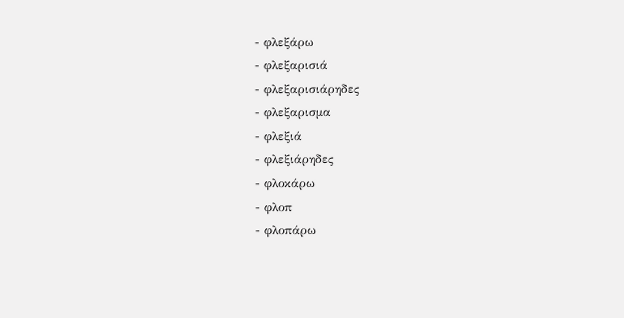- φλεξάρω
- φλεξαρισιά
- φλεξαρισιάρηδες
- φλεξαρισμα
- φλεξιά
- φλεξιάρηδες
- φλοκάρω
- φλοπ
- φλοπάρω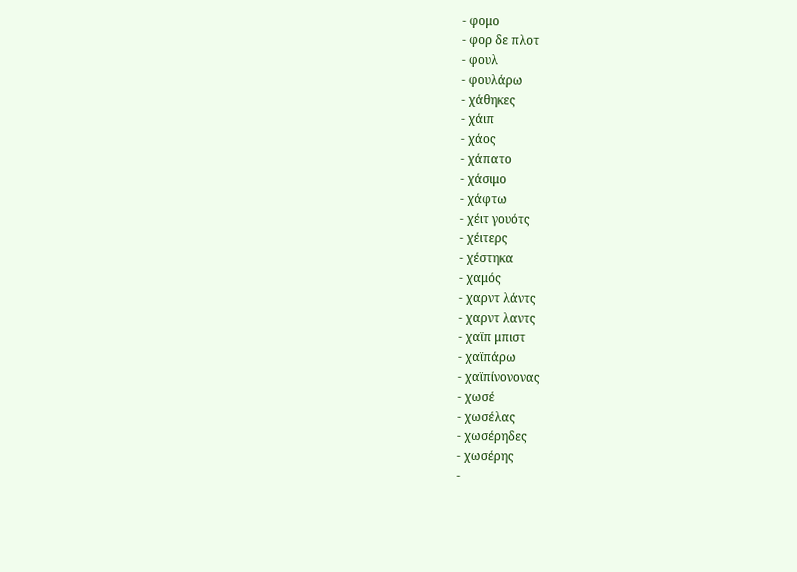- φομο
- φορ δε πλοτ
- φουλ
- φουλάρω
- χάθηκες
- χάιπ
- χάος
- χάπατο
- χάσιμο
- χάφτω
- χέιτ γουότς
- χέιτερς
- χέστηκα
- χαμός
- χαρντ λάντς
- χαρντ λαντς
- χαϊπ μπιστ
- χαϊπάρω
- χαϊπίνονονας
- χωσέ
- χωσέλας
- χωσέρηδες
- χωσέρης
-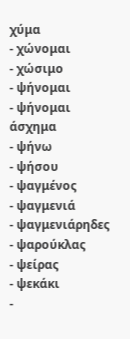χύμα
- χώνομαι
- χώσιμο
- ψήνομαι
- ψήνομαι άσχημα
- ψήνω
- ψήσου
- ψαγμένος
- ψαγμενιά
- ψαγμενιάρηδες
- ψαρούκλας
- ψείρας
- ψεκάκι
-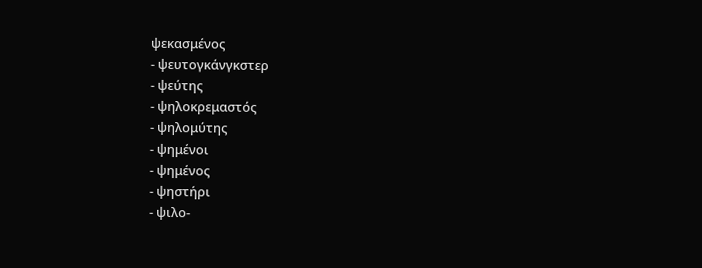ψεκασμένος
- ψευτογκάνγκστερ
- ψεύτης
- ψηλοκρεμαστός
- ψηλομύτης
- ψημένοι
- ψημένος
- ψηστήρι
- ψιλο-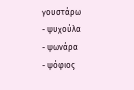γουστάρω
- ψυχούλα
- ψωνάρα
- ψόφιος